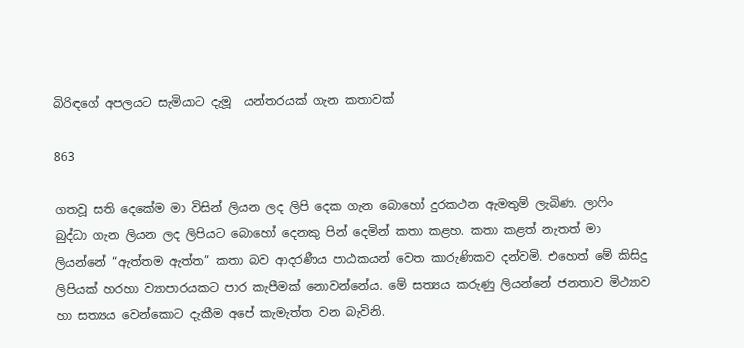බිරිඳගේ අපලයට සැමියාට දැමූ  යන්තරයක් ගැන කතාවක්

863

ගතවූ සති දෙකේම මා විසින් ලියන ලද ලිපි දෙක ගැන බොහෝ දුරකථන ඇමතුම් ලැබිණ. ලාෆිං බුද්ධා ගැන ලියන ලද ලිපියට බොහෝ දෙනකු පින් දෙමින් කතා කළහ. කතා කළත් නැතත් මා ලියන්නේ “ඇත්තම ඇත්ත” කතා බව ආදරණීය පාඨකයන් වෙත කාරුණිකව දන්වමි. එහෙත් මේ කිසිදු ලිපියක් හරහා ව්‍යාපාරයකට පාර කැපීමක් නොවන්නේය. මේ සත්‍යය කරුණු ලියන්නේ ජනතාව මිථ්‍යාව හා සත්‍යය වෙන්කොට දැකීම අපේ කැමැත්ත වන බැවිනි.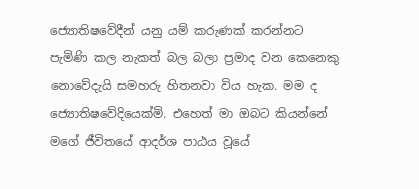ජ්‍යොතිෂවේදීන් යනු යම් කරුණක් කරන්නට පැමිණි කල නැකත් බල බලා ප්‍රමාද වන කෙනෙකු නොවේදැයි සමහරු හිතනවා විය හැක. මම ද ජ්‍යොතිෂවේදියෙක්මි. එහෙත් මා ඔබට කියන්නේ මගේ ජීවිතයේ ආදර්ශ පාඨය වූයේ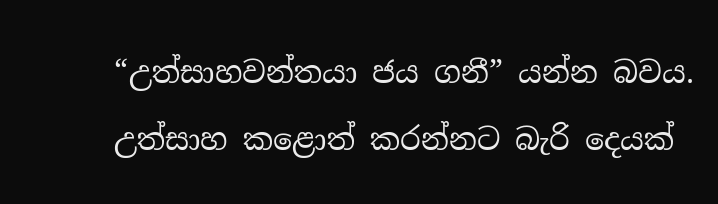“උත්සාහවන්තයා ජය ගනී” යන්න බවය. උත්සාහ කළොත් කරන්නට බැරි දෙයක්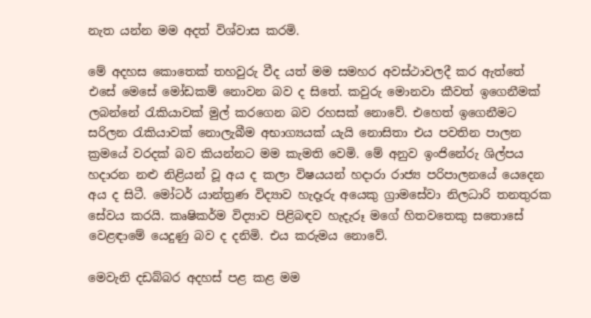නැත යන්න මම අදත් විශ්වාස කරමි.

මේ අදහස කොතෙක් තහවුරු වීද යත් මම සමහර අවස්ථාවලදී කර ඇත්තේ එසේ මෙසේ මෝඩකම් නොවන බව ද සිතේ. කවුරු මොනවා කීවත් ඉගෙනීමක් ලබන්නේ රැකියාවක් මුල් කරගෙන බව රහසක් නොවේ. එහෙත් ඉගෙනීමට සරිලන රැකියාවක් නොලැබීම අභාග්‍යයක් යැයි නොසිතා එය පවතින පාලන ක්‍රමයේ වරදක් බව කියන්නට මම කැමති වෙමි. මේ අනුව ඉංජිනේරු ශිල්පය හදාරන නළු නිළියන් වූ අය ද කලා විෂයයන් හදාරා රාජ්‍ය පරිපාලනයේ යෙදෙන අය ද සිටී. මෝටර් යාන්ත්‍රණ විද්‍යාව හැදෑරු අයෙකු ග්‍රාමසේවා නිලධාරි තනතුරක සේවය කරයි. කෘෂිකර්ම විද්‍යාව පිළිබඳව හැදැරූ මගේ හිතවතෙකු සතොසේ වෙළඳාමේ යෙදුණු බව ද දනිමි. එය කරුමය නොවේ.

මෙවැනි දඩබ්බර අදහස් පළ කළ මම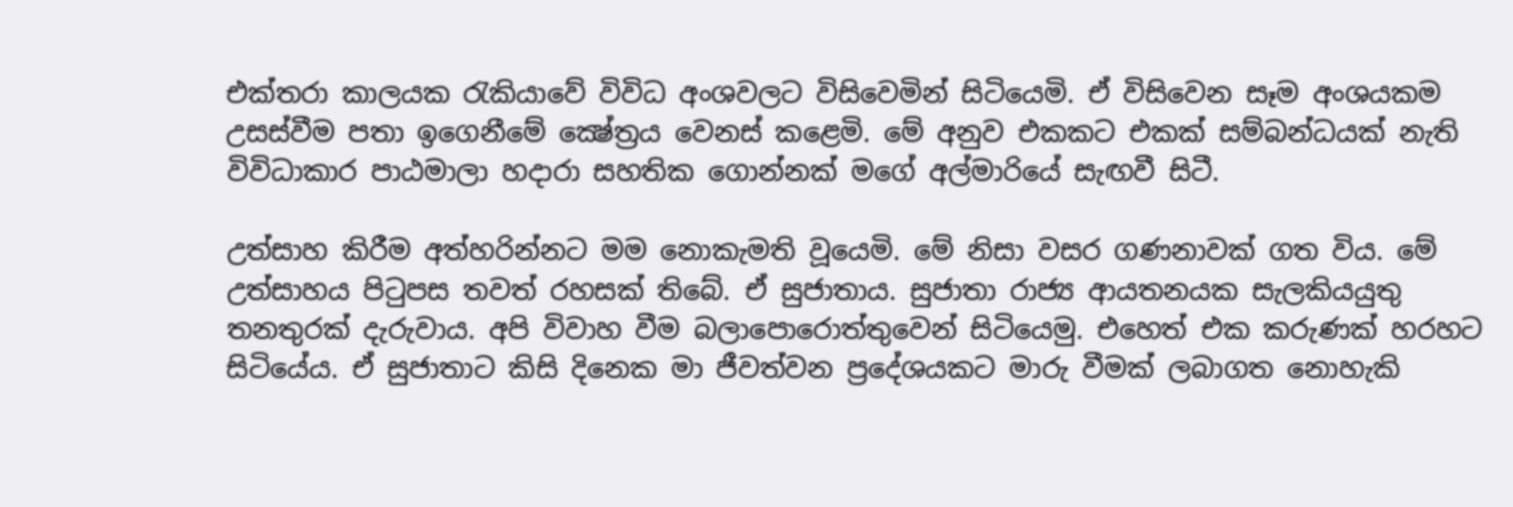එක්තරා කාලයක රැකියාවේ විවිධ අංශවලට විසිවෙමින් සිටියෙමි. ඒ විසිවෙන සෑම අංශයකම උසස්වීම පතා ඉගෙනීමේ ක්‍ෂේත්‍රය වෙනස් කළෙමි. මේ අනුව එකකට එකක් සම්බන්ධයක් නැති විවිධාකාර පාඨමාලා හදාරා සහතික ගොන්නක් මගේ අල්මාරියේ සැඟවී සිටී.

උත්සාහ කිරීම අත්හරින්නට මම නොකැමති වූයෙමි. මේ නිසා වසර ගණනාවක් ගත විය. මේ උත්සාහය පිටුපස තවත් රහසක් තිබේ. ඒ සුජාතාය. සුජාතා රාජ්‍ය ආයතනයක සැලකියයුතු තනතුරක් දැරුවාය. අපි විවාහ වීම බලාපොරොත්තුවෙන් සිටියෙමු. එහෙත් එක කරුණක් හරහට සිටියේය. ඒ සුජාතාට කිසි දිනෙක මා ජීවත්වන ප්‍රදේශයකට මාරු වීමක් ලබාගත නොහැකි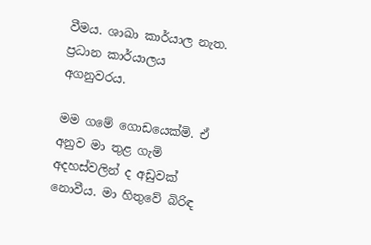වීමය. ශාඛා කාර්යාල නැත. ප්‍රධාන කාර්යාලය අගනුවරය.

මම ගමේ ගොඩයෙක්මි. ඒ අනුව මා තුළ ගැමි අදහස්වලින් ද අඩුවක් නොවීය. මා හිතුවේ බිරිඳ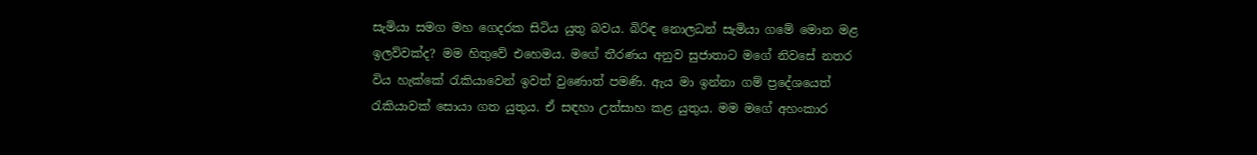සැමියා සමග මහ ගෙදරක සිටිය යුතු බවය. බිරිඳ නොලධන් සැමියා ගමේ මොන මළ ඉලව්වක්ද? මම හිතුවේ එහෙමය. මගේ තීරණය අනුව සුජාතාට මගේ නිවසේ නතර විය හැක්කේ රැකියාවෙන් ඉවත් වුණොත් පමණි. ඇය මා ඉන්නා ගම් ප්‍රදේශයෙත් රැකියාවක් සොයා ගත යුතුය. ඒ සඳහා උත්සාහ කළ යුතුය. මම මගේ අහංකාර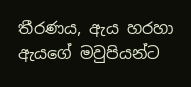තීරණය, ඇය හරහා ඇයගේ මවුපියන්ට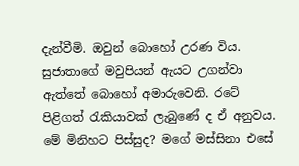දැන්වීමි. ඔවුන් බොහෝ උරණ විය. සුජාතාගේ මවුපියන් ඇයට උගන්වා ඇත්තේ බොහෝ අමාරුවෙනි. රටේ පිළිගත් රැකියාවක් ලැබුණේ ද ඒ අනුවය. මේ මිනිහට පිස්සුද? මගේ මස්සිනා එසේ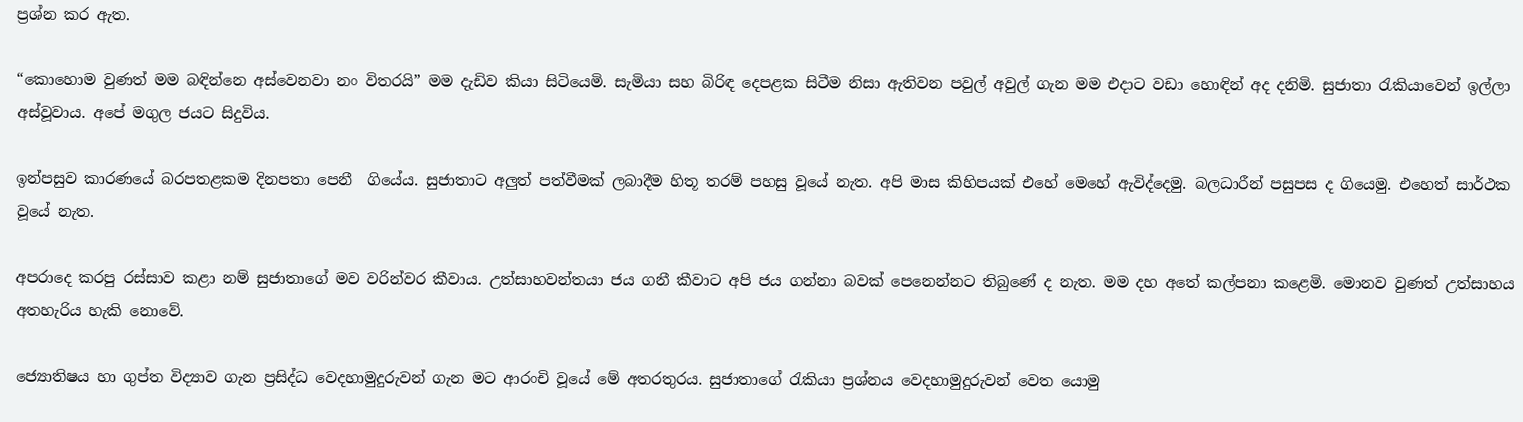ප්‍රශ්න කර ඇත.

“කොහොම වුණත් මම බඳින්නෙ අස්වෙනවා නං විතරයි” මම දැඩිව කියා සිටියෙමි. සැමියා සහ බිරිඳ දෙපළක සිටීම නිසා ඇතිවන පවුල් අවුල් ගැන මම එදාට වඩා හොඳින් අද දනිමි. සුජාතා රැකියාවෙන් ඉල්ලා අස්වූවාය. අපේ මගුල ජයට සිදුවිය.

ඉන්පසුව කාරණයේ බරපතළකම දිනපතා පෙනී  ගියේය. සුජාතාට අලුත් පත්වීමක් ලබාදීම හිතූ තරම් පහසු වූයේ නැත. අපි මාස කිහිපයක් එහේ මෙහේ ඇවිද්දෙමු. බලධාරීන් පසුපස ද ගියෙමු. එහෙත් සාර්ථක වූයේ නැත.

අපරාදෙ කරපු රස්සාව කළා නම් සුජාතාගේ මව වරින්වර කීවාය. උත්සාහවන්තයා ජය ගනී කීවාට අපි ජය ගන්නා බවක් පෙනෙන්නට තිබුණේ ද නැත. මම දහ අතේ කල්පනා කළෙමි. මොනව වුණත් උත්සාහය අතහැරිය හැකි නොවේ.

ජ්‍යොතිෂය හා ගුප්ත විද්‍යාව ගැන ප්‍රසිද්ධ වෙදහාමුදුරුවන් ගැන මට ආරංචි වූයේ මේ අතරතුරය. සුජාතාගේ රැකියා ප්‍රශ්නය වෙදහාමුදුරුවන් වෙත යොමු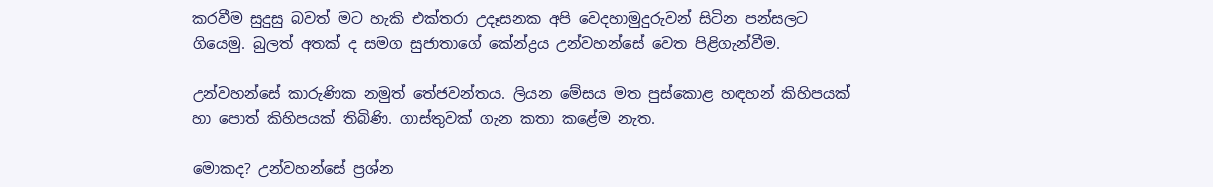කරවීම සුදුසු බවත් මට හැකි එක්තරා උදෑසනක අපි වෙදහාමුදුරුවන් සිටින පන්සලට ගියෙමු. බුලත් අතක් ද සමග සුජාතාගේ කේන්ද්‍රය උන්වහන්සේ වෙත පිළිගැන්වීම.

උන්වහන්සේ කාරුණික නමුත් තේජවන්තය. ලියන මේසය මත පුස්කොළ හඳහන් කිහිපයක් හා පොත් කිහිපයක් තිබිණි. ගාස්තුවක් ගැන කතා කළේම නැත.

මොකද? උන්වහන්සේ ප්‍රශ්න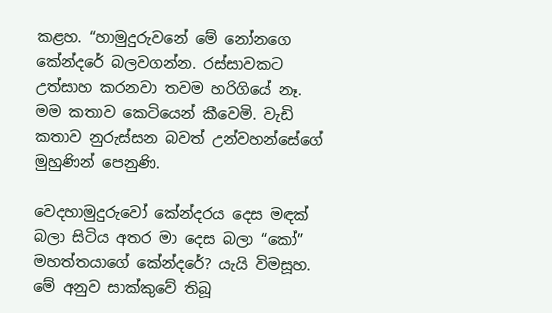කළහ. “හාමුදුරුවනේ මේ නෝනගෙ කේන්දරේ බලවගන්න. රස්සාවකට උත්සාහ කරනවා තවම හරිගියේ නෑ. මම කතාව කෙටියෙන් කීවෙමි. වැඩි කතාව නුරුස්සන බවත් උන්වහන්සේගේ මුහුණින් පෙනුණි.

වෙදහාමුදුරුවෝ කේන්දරය දෙස මඳක් බලා සිටිය අතර මා දෙස බලා “කෝ” මහත්තයාගේ කේන්දරේ? යැයි විමසූහ. මේ අනුව සාක්කුවේ තිබූ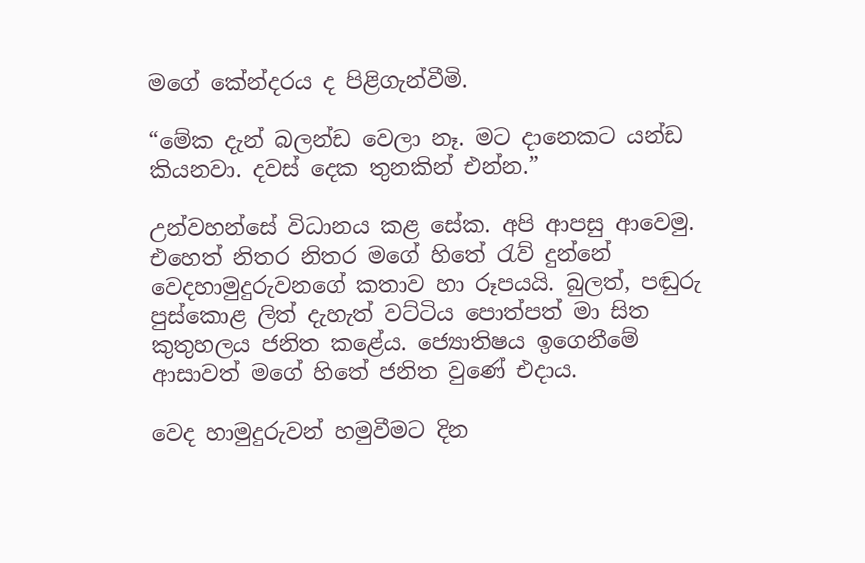මගේ කේන්දරය ද පිළිගැන්වීමි.

“මේක දැන් බලන්ඩ වෙලා නෑ. මට දානෙකට යන්ඩ කියනවා. දවස් දෙක තුනකින් එන්න.”

උන්වහන්සේ විධානය කළ සේක. අපි ආපසු ආවෙමු. එහෙත් නිතර නිතර මගේ හිතේ රැව් දුන්නේ වෙදහාමුදුරුවනගේ කතාව හා රූපයයි. බුලත්, පඬුරු පුස්කොළ ලිත් දැහැත් වට්ටිය පොත්පත් මා සිත කුතුහලය ජනිත කළේය. ජ්‍යොතිෂය ඉගෙනීමේ ආසාවත් මගේ හිතේ ජනිත වුණේ එදාය.

වෙද හාමුදුරුවන් හමුවීමට දින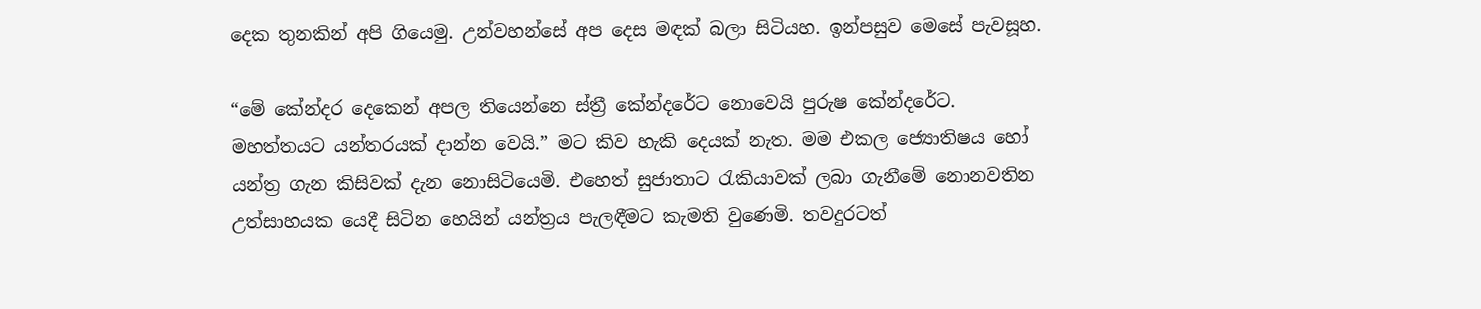දෙක තුනකින් අපි ගියෙමු. උන්වහන්සේ අප දෙස මඳක් බලා සිටියහ. ඉන්පසුව මෙසේ පැවසූහ.

“මේ කේන්දර දෙකෙන් අපල තියෙන්නෙ ස්ත්‍රී කේන්දරේට නොවෙයි පුරුෂ කේන්දරේට. මහත්තයට යන්තරයක් දාන්න වෙයි.” මට කිව හැකි දෙයක් නැත. මම එකල ජ්‍යොතිෂය හෝ යන්ත්‍ර ගැන කිසිවක් දැන නොසිටියෙමි. එහෙත් සුජාතාට රැකියාවක් ලබා ගැනීමේ නොනවතින උත්සාහයක යෙදී සිටින හෙයින් යන්ත්‍රය පැලඳීමට කැමති වුණෙමි. තවදුරටත්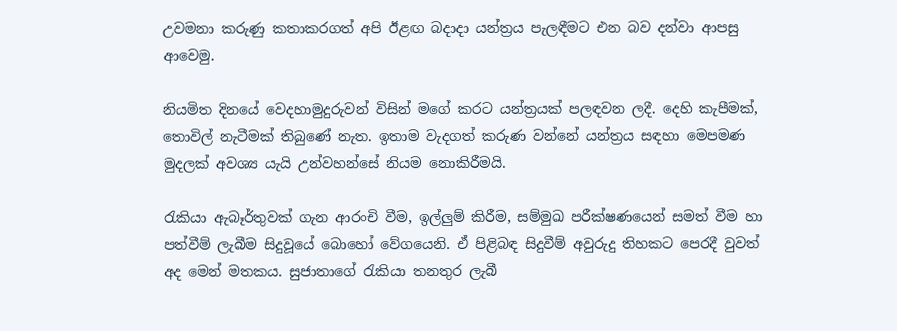උවමනා කරුණු කතාකරගත් අපි ඊළඟ බදාදා යන්ත්‍රය පැලඳීමට එන බව දන්වා ආපසු ආවෙමු.

නියමිත දිනයේ වෙදහාමුදුරුවන් විසින් මගේ කරට යන්ත්‍රයක් පලඳවන ලදී. දෙහි කැපීමක්, තොවිල් නැටීමක් තිබුණේ නැත. ඉතාම වැදගත් කරුණ වන්නේ යන්ත්‍රය සඳහා මෙපමණ මුදලක් අවශ්‍ය යැයි උන්වහන්සේ නියම නොකිරීමයි.

රැකියා ඇබෑර්තුවක් ගැන ආරංචි වීම, ඉල්ලුම් කිරීම, සම්මුඛ පරීක්ෂණයෙන් සමත් වීම හා පත්වීම් ලැබීම සිදුවූයේ බොහෝ වේගයෙනි. ඒ පිළිබඳ සිදුවීම් අවුරුදු තිහකට පෙරදී වුවත් අද මෙන් මතකය. සුජාතාගේ රැකියා තනතුර ලැබී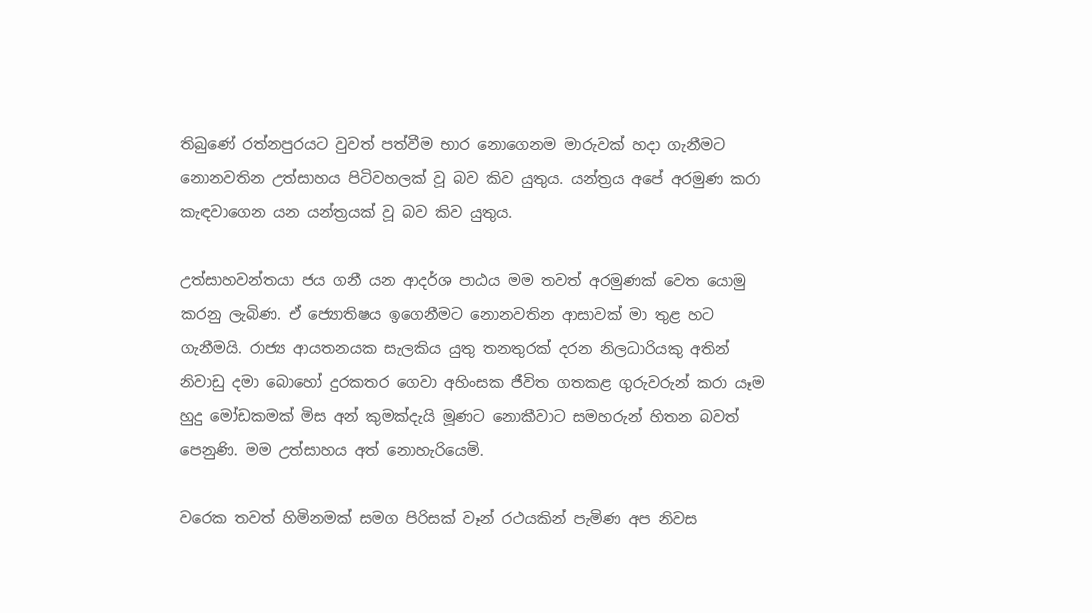තිබුණේ රත්නපුරයට වුවත් පත්වීම භාර නොගෙනම මාරුවක් හදා ගැනීමට නොනවතින උත්සාහය පිටිවහලක් වූ බව කිව යුතුය. යන්ත්‍රය අපේ අරමුණ කරා කැඳවාගෙන යන යන්ත්‍රයක් වූ බව කිව යුතුය.

උත්සාහවන්තයා ජය ගනී යන ආදර්ශ පාඨය මම තවත් අරමුණක් වෙත යොමු කරනු ලැබිණ. ඒ ජ්‍යොතිෂය ඉගෙනීමට නොනවතින ආසාවක් මා තුළ හට ගැනීමයි. රාජ්‍ය ආයතනයක සැලකිය යුතු තනතුරක් දරන නිලධාරියකු අතින් නිවාඩු දමා බොහෝ දුරකතර ගෙවා අහිංසක ජීවිත ගතකළ ගුරුවරුන් කරා යෑම හුදු මෝඩකමක් මිස අන් කුමක්දැයි මූණට නොකීවාට සමහරුන් හිතන බවත් පෙනුණි. මම උත්සාහය අත් නොහැරියෙමි.

වරෙක තවත් හිමිනමක් සමග පිරිසක් වෑන් රථයකින් පැමිණ අප නිවස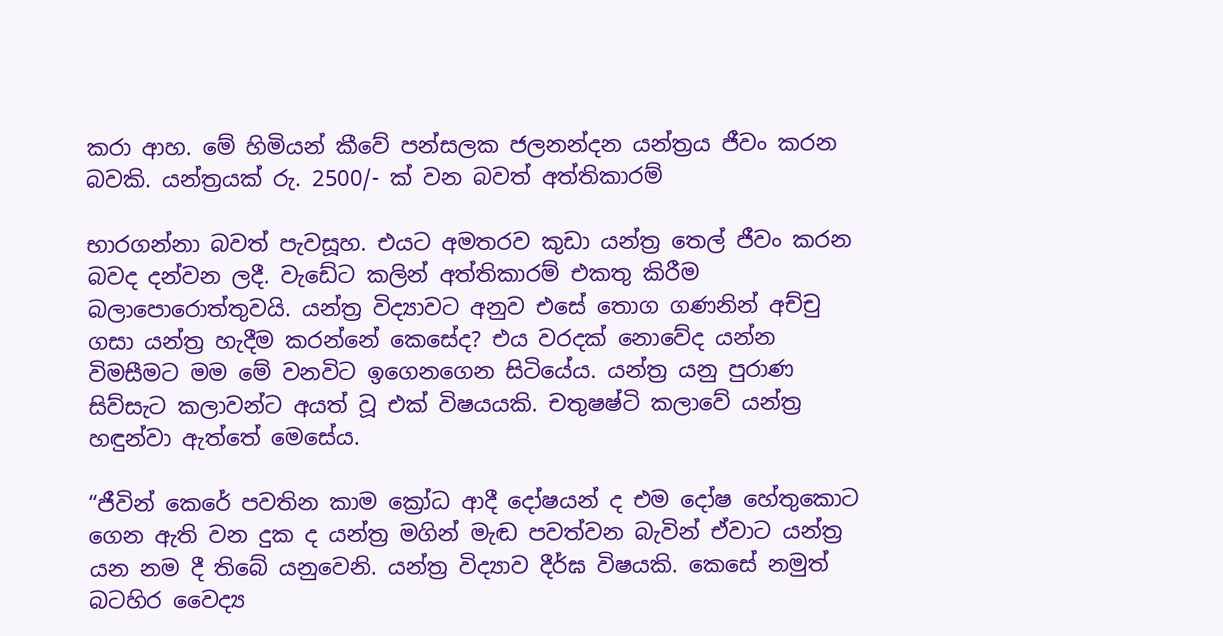කරා ආහ. මේ හිමියන් කීවේ පන්සලක ජලනන්දන යන්ත්‍රය ජීවං කරන බවකි. යන්ත්‍රයක් රු. 2500/- ක් වන බවත් අත්තිකාරම්

භාරගන්නා බවත් පැවසූහ. එයට අමතරව කුඩා යන්ත්‍ර තෙල් ජීවං කරන බවද දන්වන ලදී. වැඩේට කලින් අත්තිකාරම් එකතු කිරීම බලාපොරොත්තුවයි. යන්ත්‍ර විද්‍යාවට අනුව එසේ තොග ගණනින් අච්චු ගසා යන්ත්‍ර හැදීම කරන්නේ කෙසේද? එය වරදක් නොවේද යන්න විමසීමට මම මේ වනවිට ඉගෙනගෙන සිටියේය. යන්ත්‍ර යනු පුරාණ සිව්සැට කලාවන්ට අයත් වූ එක් විෂයයකි. චතුෂෂ්ටි කලාවේ යන්ත්‍ර හඳුන්වා ඇත්තේ මෙසේය.

“ජීවින් කෙරේ පවතින කාම ක්‍රෝධ ආදී දෝෂයන් ද එම දෝෂ හේතුකොට ගෙන ඇති වන දුක ද යන්ත්‍ර මගින් මැඬ පවත්වන බැවින් ඒවාට යන්ත්‍ර යන නම දී තිබේ යනුවෙනි. යන්ත්‍ර විද්‍යාව දීර්ඝ විෂයකි. කෙසේ නමුත් බටහිර වෛද්‍ය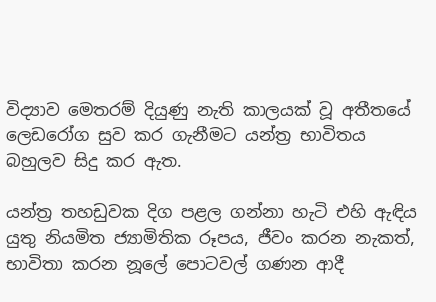විද්‍යාව මෙතරම් දියුණු නැති කාලයක් වූ අතීතයේ ලෙඩරෝග සුව කර ගැනීමට යන්ත්‍ර භාවිතය බහුලව සිදු කර ඇත.

යන්ත්‍ර තහඩුවක දිග පළල ගන්නා හැටි එහි ඇඳිය යුතු නියමිත ජ්‍යාමිතික රූපය, ජීවං කරන නැකත්, භාවිතා කරන නූලේ පොටවල් ගණන ආදී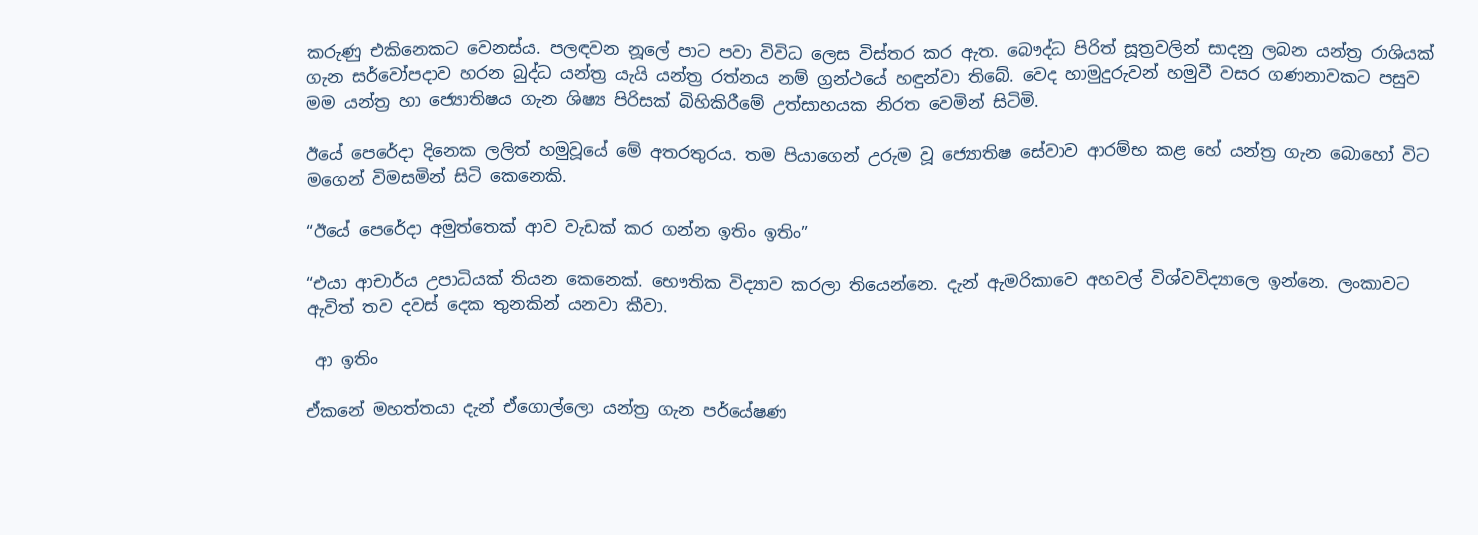කරුණු එකිනෙකට වෙනස්ය. පලඳවන නූලේ පාට පවා විවිධ ලෙස විස්තර කර ඇත. බෞද්ධ පිරිත් සූත්‍රවලින් සාදනු ලබන යන්ත්‍ර රාශියක් ගැන සර්වෝපදාව හරන බුද්ධ යන්ත්‍ර යැයි යන්ත්‍ර රත්නය නම් ග්‍රන්ථයේ හඳුන්වා තිබේ. වෙද හාමුදුරුවන් හමුවී වසර ගණනාවකට පසුව මම යන්ත්‍ර හා ජ්‍යොතිෂය ගැන ශිෂ්‍ය පිරිසක් බිහිකිරීමේ උත්සාහයක නිරත වෙමින් සිටිමි.

ඊයේ පෙරේදා දිනෙක ලලිත් හමුවූයේ මේ අතරතුරය. තම පියාගෙන් උරුම වූ ජ්‍යොතිෂ සේවාව ආරම්භ කළ හේ යන්ත්‍ර ගැන බොහෝ විට මගෙන් විමසමින් සිටි කෙනෙකි.

“ඊයේ පෙරේදා අමුත්තෙක් ආව වැඩක් කර ගන්න ඉතිං ඉතිං”

“එයා ආචාර්ය උපාධියක් තියන කෙනෙක්. භෞතික විද්‍යාව කරලා තියෙන්නෙ. දැන් ඇමරිකාවෙ අහවල් විශ්වවිද්‍යාලෙ ඉන්නෙ. ලංකාවට ඇවිත් තව දවස් දෙක තුනකින් යනවා කීවා.

 ආ ඉතිං

ඒකනේ මහත්තයා දැන් ඒගොල්ලො යන්ත්‍ර ගැන පර්යේෂණ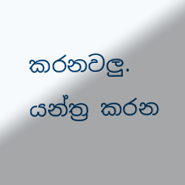කරනවලු. යන්ත්‍ර කරන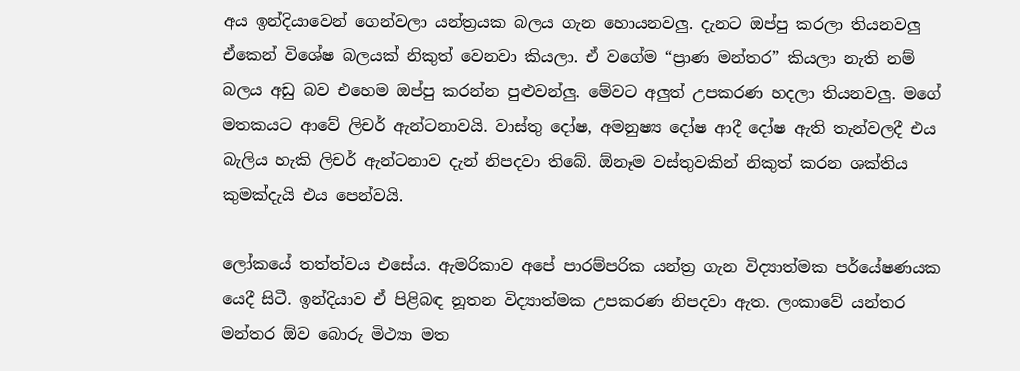අය ඉන්දියාවෙන් ගෙන්වලා යන්ත්‍රයක බලය ගැන හොයනවලු. දැනට ඔප්පු කරලා තියනවලු ඒකෙන් විශේෂ බලයක් නිකුත් වෙනවා කියලා. ඒ වගේම “ප්‍රාණ මන්තර” කියලා නැති නම් බලය අඩු බව එහෙම ඔප්පු කරන්න පුළුවන්ලු. මේවට අලුත් උපකරණ හදලා තියනවලු. මගේ මතකයට ආවේ ලිචර් ඇන්ටනාවයි. වාස්තු දෝෂ, අමනුෂ්‍ය දෝෂ ආදී දෝෂ ඇති තැන්වලදී එය බැලිය හැකි ලිචර් ඇන්ටනාව දැන් නිපදවා තිබේ. ඕනෑම වස්තුවකින් නිකුත් කරන ශක්තිය කුමක්දැයි එය පෙන්වයි.

ලෝකයේ තත්ත්වය එසේය. ඇමරිකාව අපේ පාරම්පරික යන්ත්‍ර ගැන විද්‍යාත්මක පර්යේෂණයක යෙදී සිටී. ඉන්දියාව ඒ පිළිබඳ නූතන විද්‍යාත්මක උපකරණ නිපදවා ඇත. ලංකාවේ යන්තර මන්තර ඕව බොරු මිථ්‍යා මත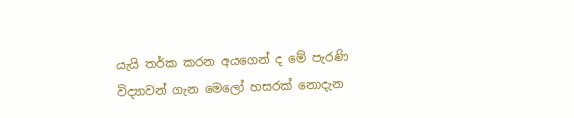යැයි තර්ක කරන අයගෙන් ද මේ පැරණි විද්‍යාවන් ගැන මෙලෝ හසරක් නොදැන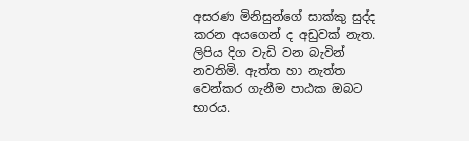අසරණ මිනිසුන්ගේ සාක්කු සුද්ද කරන අයගෙන් ද අඩුවක් නැත. ලිපිය දිග වැඩි වන බැවින් නවතිමි. ඇත්ත හා නැත්ත වෙන්කර ගැනීම පාඨක ඔබට භාරය.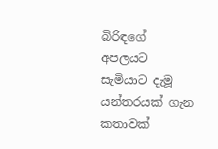බිරිඳගේ අපලයට සැමියාට දැමූ  යන්තරයක් ගැන කතාවක්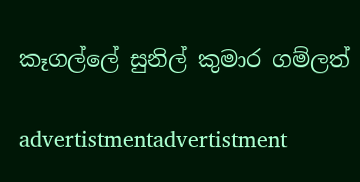කෑගල්ලේ සුනිල් කුමාර ගම්ලත්

advertistmentadvertistment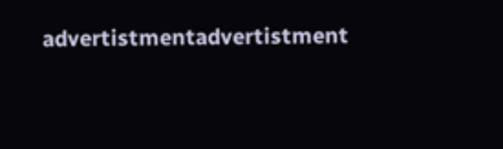advertistmentadvertistment